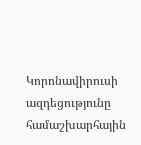Կորոնավիրուսի ազդեցությունը համաշխարհային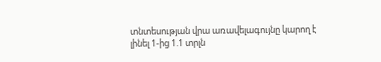տնտեսության վրա առավելագույնը կարող է լինել 1-ից 1.1 տրլն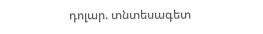դոլար. տնտեսագետ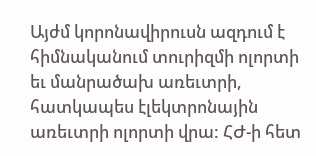Այժմ կորոնավիրուսն ազդում է հիմնականում տուրիզմի ոլորտի եւ մանրածախ առեւտրի, հատկապես էլեկտրոնային առեւտրի ոլորտի վրա: ՀԺ-ի հետ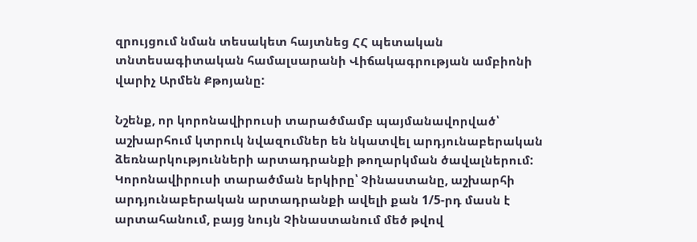զրույցում նման տեսակետ հայտնեց ՀՀ պետական տնտեսագիտական համալսարանի Վիճակագրության ամբիոնի վարիչ Արմեն Քթոյանը:

Նշենք, որ կորոնավիրուսի տարածմամբ պայմանավորված՝ աշխարհում կտրուկ նվազումներ են նկատվել արդյունաբերական ձեռնարկությունների արտադրանքի թողարկման ծավալներում: Կորոնավիրուսի տարածման երկիրը՝ Չինաստանը, աշխարհի արդյունաբերական արտադրանքի ավելի քան 1/5-րդ մասն է արտահանում, բայց նույն Չինաստանում մեծ թվով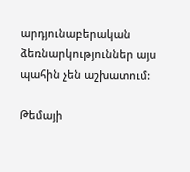արդյունաբերական ձեռնարկություններ այս պահին չեն աշխատում:

Թեմայի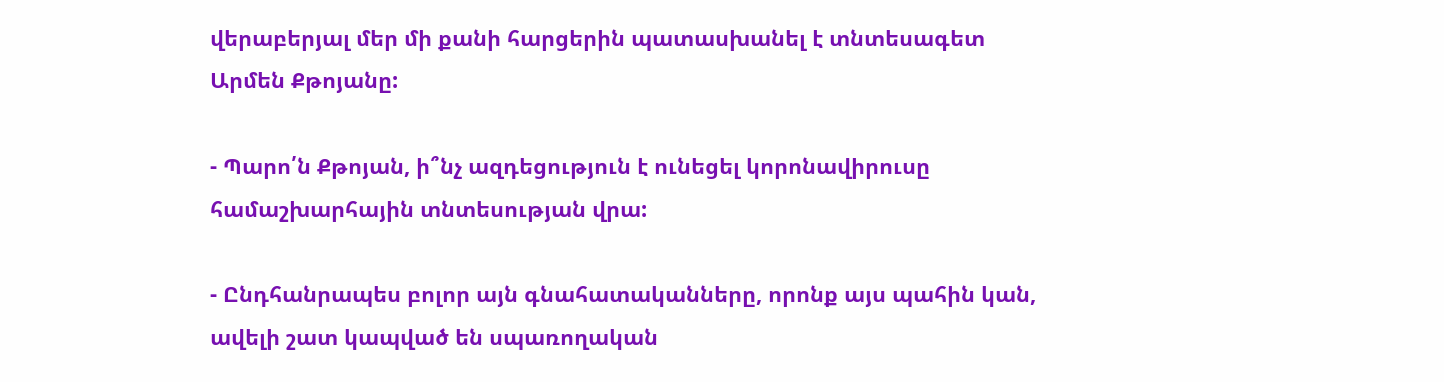վերաբերյալ մեր մի քանի հարցերին պատասխանել է տնտեսագետ Արմեն Քթոյանը:

- Պարո՛ն Քթոյան, ի՞նչ ազդեցություն է ունեցել կորոնավիրուսը համաշխարհային տնտեսության վրա:

- Ընդհանրապես բոլոր այն գնահատականները, որոնք այս պահին կան, ավելի շատ կապված են սպառողական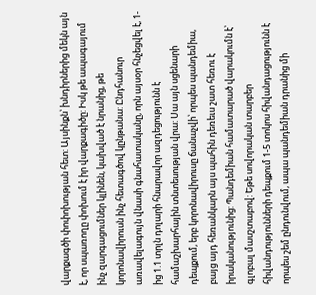վարքագծի փոփոխության հետ: Այսինքն՝ խնդիրներից մեկն այն է, որ սպառողը փոխում է իր վարքագիծը: Իսկ թե ապագայում ինչ զարգացումներ կլինեն, կախված է նրանից, թե կորոնավիրուսն ինչ հետագծով կընթանա: Ընդհանուր առավելագույն վնասի գնահատականը, որն այսօր հնչեցվել է, 1-ից 1.1 տրլն դոլարի հնարավոր ազդեցությունն է համաշխարհային տնտեսության վրա: Սա այն սցենարի դեպքում, երբ կորոնավիրուսը ճանաչվի՝ որպես պանդեմիա, բայց այդ հեռանկարն այս պահին դեռեւս շատ հեռու է իրականությունից: Պանդեմիան համատարած վարակումն է՝ գլոբալ մասշտաբով: Եթե սովորական տարբեր հիվանդությունների դեպքում 1-5 տոկոս հիվանդացությունն է որպես շեմ ընդունվում, ապա պանդեմիան դրանից մի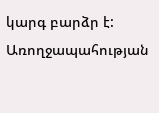կարգ բարձր է: Առողջապահության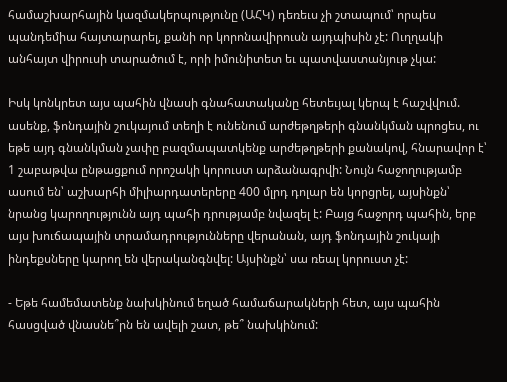համաշխարհային կազմակերպությունը (ԱՀԿ) դեռեւս չի շտապում՝ որպես պանդեմիա հայտարարել, քանի որ կորոնավիրուսն այդպիսին չէ: Ուղղակի անհայտ վիրուսի տարածում է, որի իմունիտետ եւ պատվաստանյութ չկա:

Իսկ կոնկրետ այս պահին վնասի գնահատականը հետեւյալ կերպ է հաշվվում. ասենք, ֆոնդային շուկայում տեղի է ունենում արժեթղթերի գնանկման պրոցես, ու եթե այդ գնանկման չափը բազմապատկենք արժեթղթերի քանակով, հնարավոր է՝ 1 շաբաթվա ընթացքում որոշակի կորուստ արձանագրվի: Նույն հաջողությամբ ասում են՝ աշխարհի միլիարդատերերը 400 մլրդ դոլար են կորցրել, այսինքն՝ նրանց կարողությունն այդ պահի դրությամբ նվազել է: Բայց հաջորդ պահին, երբ այս խուճապային տրամադրությունները վերանան, այդ ֆոնդային շուկայի ինդեքսները կարող են վերականգնվել: Այսինքն՝ սա ռեալ կորուստ չէ:

- Եթե համեմատենք նախկինում եղած համաճարակների հետ, այս պահին հասցված վնասնե՞րն են ավելի շատ, թե՞ նախկինում: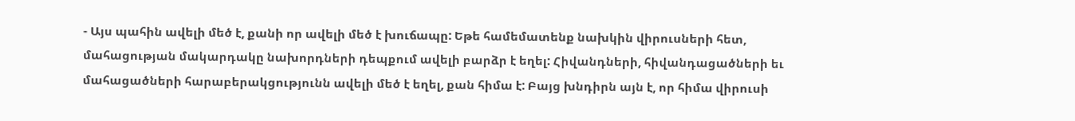- Այս պահին ավելի մեծ է, քանի որ ավելի մեծ է խուճապը: Եթե համեմատենք նախկին վիրուսների հետ, մահացության մակարդակը նախորդների դեպքում ավելի բարձր է եղել: Հիվանդների, հիվանդացածների եւ մահացածների հարաբերակցությունն ավելի մեծ է եղել, քան հիմա է: Բայց խնդիրն այն է, որ հիմա վիրուսի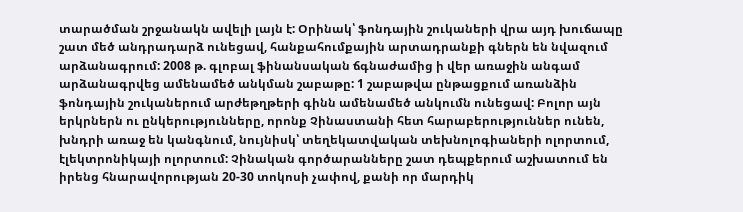տարածման շրջանակն ավելի լայն է: Օրինակ՝ ֆոնդային շուկաների վրա այդ խուճապը շատ մեծ անդրադարձ ունեցավ, հանքահումքային արտադրանքի գներն են նվազում արձանագրում: 2008 թ. գլոբալ ֆինանսական ճգնաժամից ի վեր առաջին անգամ արձանագրվեց ամենամեծ անկման շաբաթը: 1 շաբաթվա ընթացքում առանձին ֆոնդային շուկաներում արժեթղթերի գինն ամենամեծ անկումն ունեցավ: Բոլոր այն երկրներն ու ընկերությունները, որոնք Չինաստանի հետ հարաբերություններ ունեն, խնդրի առաջ են կանգնում, նույնիսկ՝ տեղեկատվական տեխնոլոգիաների ոլորտում, էլեկտրոնիկայի ոլորտում: Չինական գործարանները շատ դեպքերում աշխատում են իրենց հնարավորության 20-30 տոկոսի չափով, քանի որ մարդիկ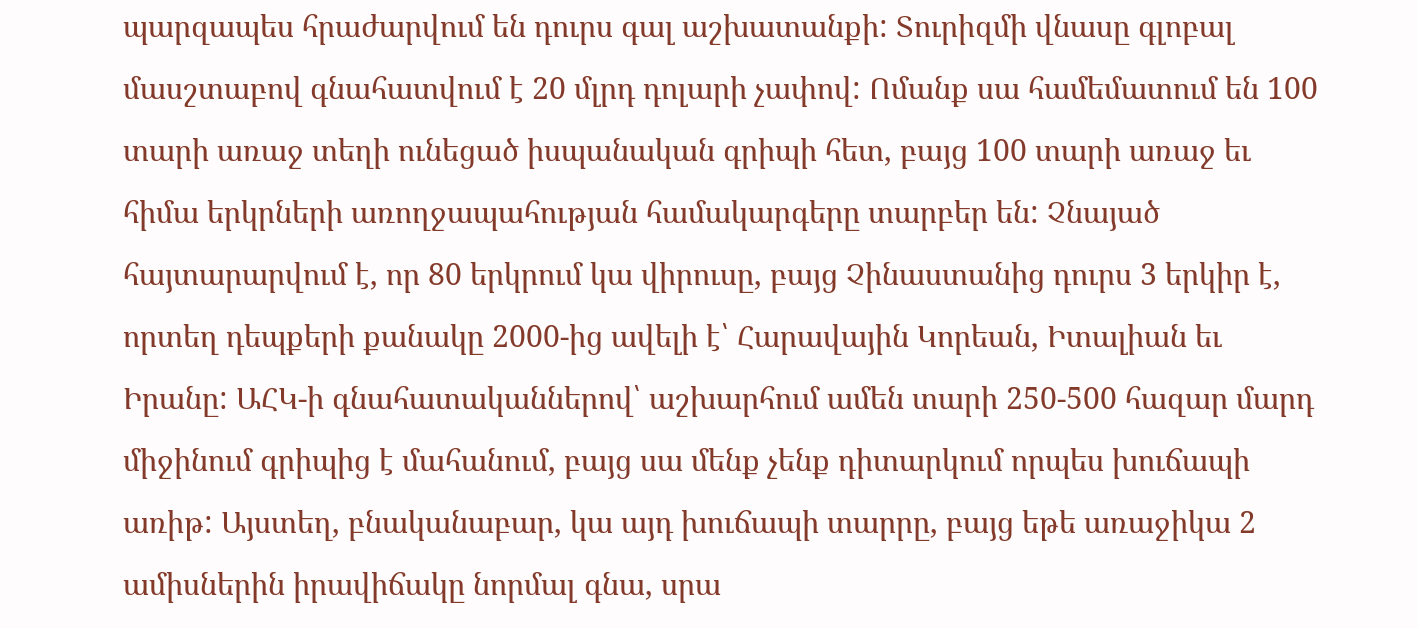պարզապես հրաժարվում են դուրս գալ աշխատանքի: Տուրիզմի վնասը գլոբալ մասշտաբով գնահատվում է 20 մլրդ դոլարի չափով: Ոմանք սա համեմատում են 100 տարի առաջ տեղի ունեցած իսպանական գրիպի հետ, բայց 100 տարի առաջ եւ հիմա երկրների առողջապահության համակարգերը տարբեր են: Չնայած հայտարարվում է, որ 80 երկրում կա վիրուսը, բայց Չինաստանից դուրս 3 երկիր է, որտեղ դեպքերի քանակը 2000-ից ավելի է՝ Հարավային Կորեան, Իտալիան եւ Իրանը: ԱՀԿ-ի գնահատականներով՝ աշխարհում ամեն տարի 250-500 հազար մարդ միջինում գրիպից է մահանում, բայց սա մենք չենք դիտարկում որպես խուճապի առիթ: Այստեղ, բնականաբար, կա այդ խուճապի տարրը, բայց եթե առաջիկա 2 ամիսներին իրավիճակը նորմալ գնա, սրա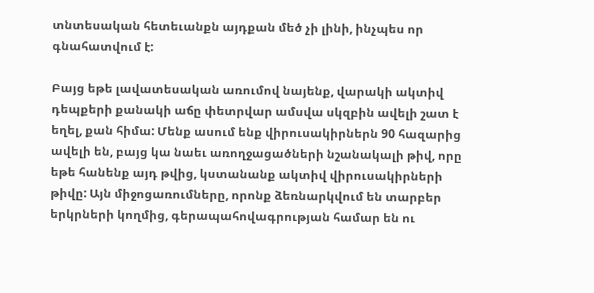տնտեսական հետեւանքն այդքան մեծ չի լինի, ինչպես որ գնահատվում է:

Բայց եթե լավատեսական առումով նայենք, վարակի ակտիվ դեպքերի քանակի աճը փետրվար ամսվա սկզբին ավելի շատ է եղել, քան հիմա: Մենք ասում ենք վիրուսակիրներն 90 հազարից ավելի են, բայց կա նաեւ առողջացածների նշանակալի թիվ, որը եթե հանենք այդ թվից, կստանանք ակտիվ վիրուսակիրների թիվը: Այն միջոցառումները, որոնք ձեռնարկվում են տարբեր երկրների կողմից, գերապահովագրության համար են ու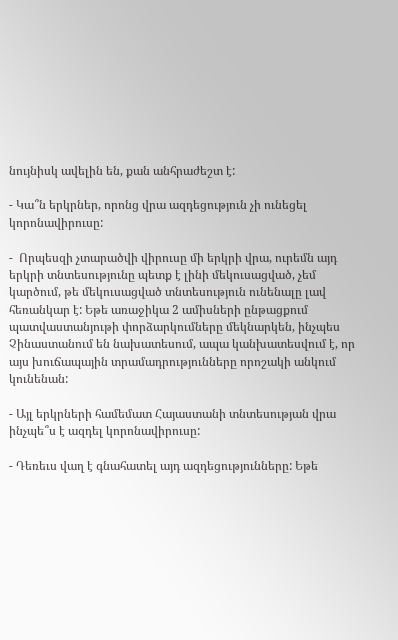նույնիսկ ավելին են, քան անհրաժեշտ է:

- Կա՞ն երկրներ, որոնց վրա ազդեցություն չի ունեցել կորոնավիրուսը:

-  Որպեսզի չտարածվի վիրուսը մի երկրի վրա, ուրեմն այդ երկրի տնտեսությունը պետք է լինի մեկուսացված, չեմ կարծում, թե մեկուսացված տնտեսություն ունենալը լավ հեռանկար է: Եթե առաջիկա 2 ամիսների ընթացքում պատվաստանյութի փորձարկումները մեկնարկեն, ինչպես Չինաստանում են նախատեսում, ապա կանխատեսվում է, որ այս խուճապային տրամադրությունները որոշակի անկում կունենան:

- Այլ երկրների համեմատ Հայաստանի տնտեսության վրա ինչպե՞ս է ազդել կորոնավիրուսը:

- Դեռեւս վաղ է գնահատել այդ ազդեցությունները: Եթե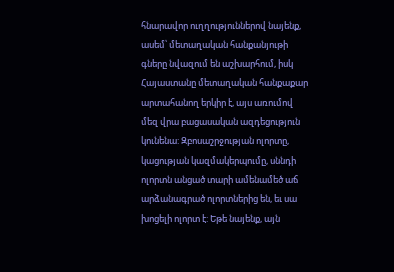հնարավոր ուղղություններով նայենք, ասեմ՝ մետաղական հանքանյութի գները նվազում են աշխարհում, իսկ Հայաստանը մետաղական հանքաքար արտահանող երկիր է, այս առումով մեզ վրա բացասական ազդեցություն կունենա: Զբոսաշրջության ոլորտը, կացության կազմակերպումը, սննդի ոլորտն անցած տարի ամենամեծ աճ արձանագրած ոլորտներից են, եւ սա խոցելի ոլորտ է: Եթե նայենք, այն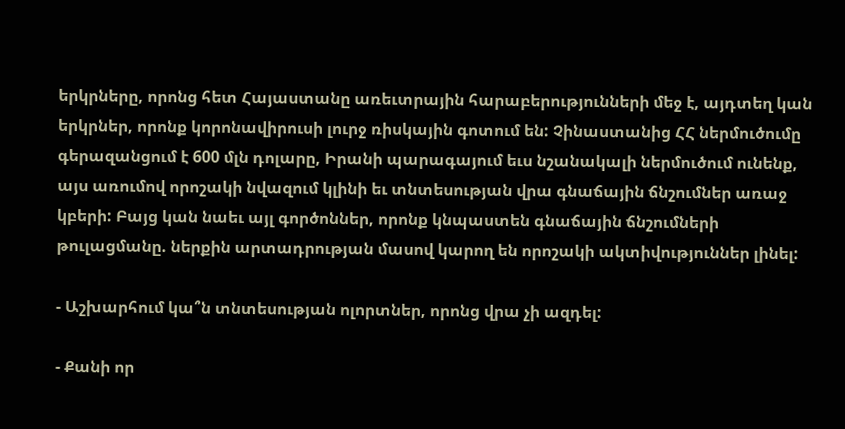երկրները, որոնց հետ Հայաստանը առեւտրային հարաբերությունների մեջ է, այդտեղ կան երկրներ, որոնք կորոնավիրուսի լուրջ ռիսկային գոտում են: Չինաստանից ՀՀ ներմուծումը գերազանցում է 600 մլն դոլարը, Իրանի պարագայում եւս նշանակալի ներմուծում ունենք, այս առումով որոշակի նվազում կլինի եւ տնտեսության վրա գնաճային ճնշումներ առաջ կբերի: Բայց կան նաեւ այլ գործոններ, որոնք կնպաստեն գնաճային ճնշումների թուլացմանը. ներքին արտադրության մասով կարող են որոշակի ակտիվություններ լինել:

- Աշխարհում կա՞ն տնտեսության ոլորտներ, որոնց վրա չի ազդել:

- Քանի որ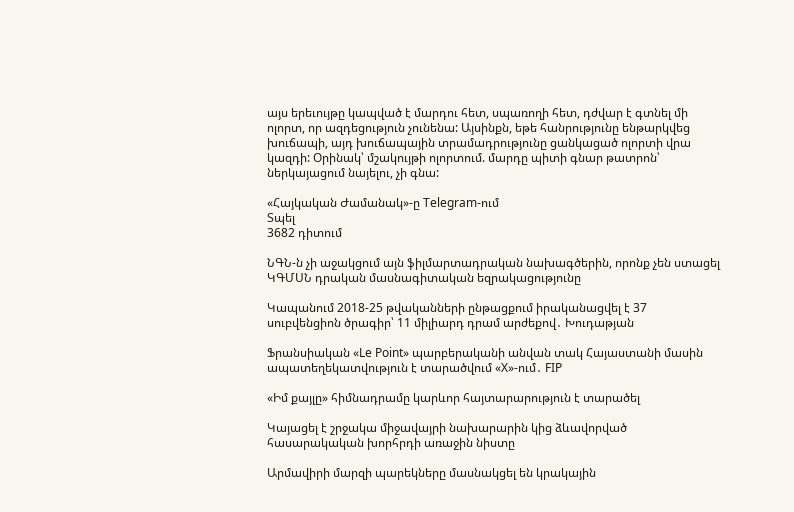այս երեւույթը կապված է մարդու հետ, սպառողի հետ, դժվար է գտնել մի ոլորտ, որ ազդեցություն չունենա: Այսինքն, եթե հանրությունը ենթարկվեց խուճապի, այդ խուճապային տրամադրությունը ցանկացած ոլորտի վրա կազդի: Օրինակ՝ մշակույթի ոլորտում. մարդը պիտի գնար թատրոն՝ ներկայացում նայելու, չի գնա:

«Հայկական Ժամանակ»-ը Telegram-ում
Տպել
3682 դիտում

ՆԳՆ-ն չի աջակցում այն ֆիլմարտադրական նախագծերին, որոնք չեն ստացել ԿԳՄՍՆ դրական մասնագիտական եզրակացությունը

Կապանում 2018-25 թվականների ընթացքում իրականացվել է 37 սուբվենցիոն ծրագիր՝ 11 միլիարդ դրամ արժեքով․ Խուդաթյան

Ֆրանսիական «Le Point» պարբերականի անվան տակ Հայաստանի մասին ապատեղեկատվություն է տարածվում «X»-ում․ FIP

«Իմ քայլը» հիմնադրամը կարևոր հայտարարություն է տարածել

Կայացել է շրջակա միջավայրի նախարարին կից ձևավորված հասարակական խորհրդի առաջին նիստը

Արմավիրի մարզի պարեկները մասնակցել են կրակային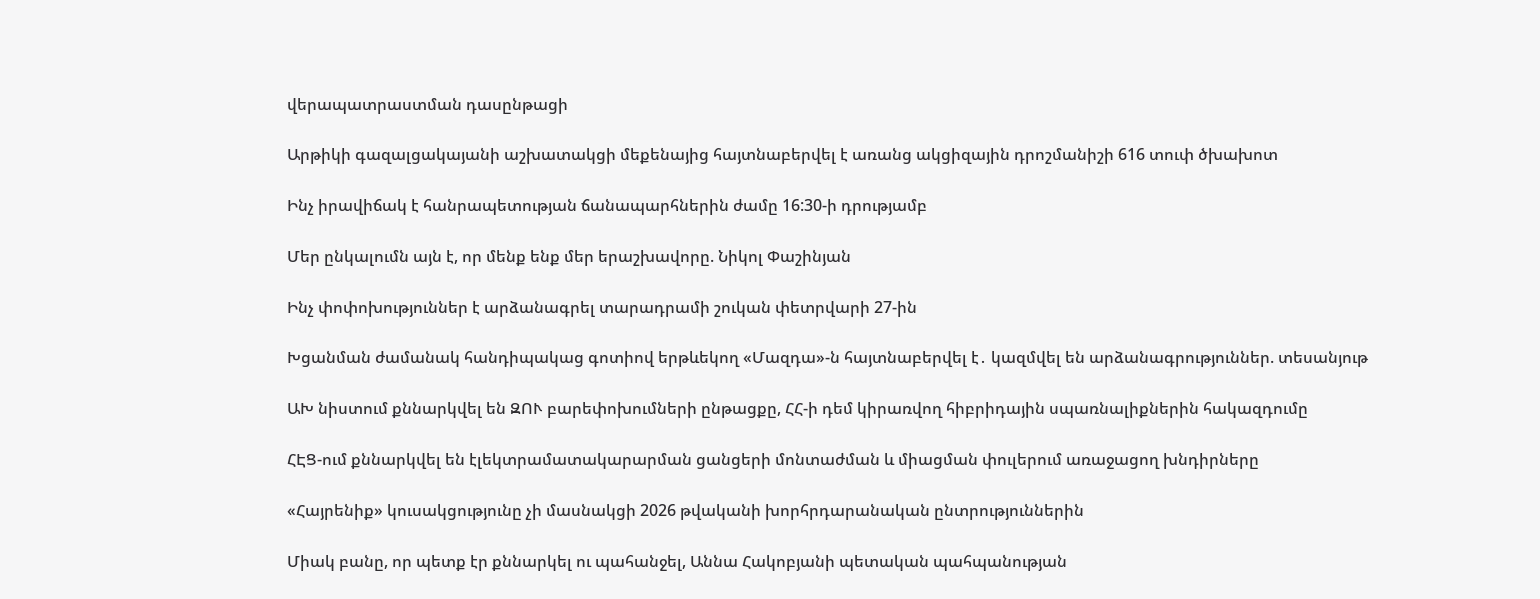վերապատրաստման դասընթացի

Արթիկի գազալցակայանի աշխատակցի մեքենայից հայտնաբերվել է առանց ակցիզային դրոշմանիշի 616 տուփ ծխախոտ

Ինչ իրավիճակ է հանրապետության ճանապարհներին ժամը 16:30-ի դրությամբ

Մեր ընկալումն այն է, որ մենք ենք մեր երաշխավորը. Նիկոլ Փաշինյան

Ինչ փոփոխություններ է արձանագրել տարադրամի շուկան փետրվարի 27-ին

Խցանման ժամանակ հանդիպակաց գոտիով երթևեկող «Մազդա»-ն հայտնաբերվել է․ կազմվել են արձանագրություններ. տեսանյութ

ԱԽ նիստում քննարկվել են ԶՈՒ բարեփոխումների ընթացքը, ՀՀ-ի դեմ կիրառվող հիբրիդային սպառնալիքներին հակազդումը

ՀԷՑ-ում քննարկվել են էլեկտրամատակարարման ցանցերի մոնտաժման և միացման փուլերում առաջացող խնդիրները

«Հայրենիք» կուսակցությունը չի մասնակցի 2026 թվականի խորհրդարանական ընտրություններին

Միակ բանը, որ պետք էր քննարկել ու պահանջել, Աննա Հակոբյանի պետական պահպանության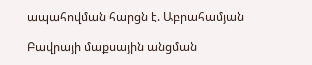ապահովման հարցն է. Աբրահամյան

Բավրայի մաքսային անցման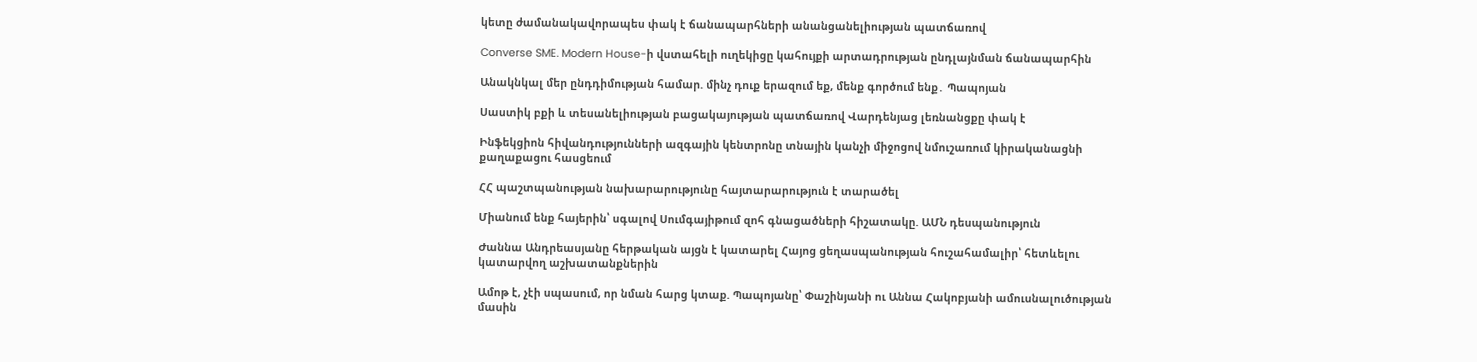կետը ժամանակավորապես փակ է ճանապարհների անանցանելիության պատճառով

Converse SME. Modern House-ի վստահելի ուղեկիցը կահույքի արտադրության ընդլայնման ճանապարհին

Անակնկալ մեր ընդդիմության համար. մինչ դուք երազում եք, մենք գործում ենք․ Պապոյան

Սաստիկ բքի և տեսանելիության բացակայության պատճառով Վարդենյաց լեռնանցքը փակ է

Ինֆեկցիոն հիվանդությունների ազգային կենտրոնը տնային կանչի միջոցով նմուշառում կիրականացնի քաղաքացու հասցեում

ՀՀ պաշտպանության նախարարությունը հայտարարություն է տարածել

Միանում ենք հայերին՝ սգալով Սումգայիթում զոհ գնացածների հիշատակը. ԱՄՆ դեսպանություն

Ժաննա Անդրեասյանը հերթական այցն է կատարել Հայոց ցեղասպանության հուշահամալիր՝ հետևելու կատարվող աշխատանքներին

Ամոթ է, չէի սպասում, որ նման հարց կտաք. Պապոյանը՝ Փաշինյանի ու Աննա Հակոբյանի ամուսնալուծության մասին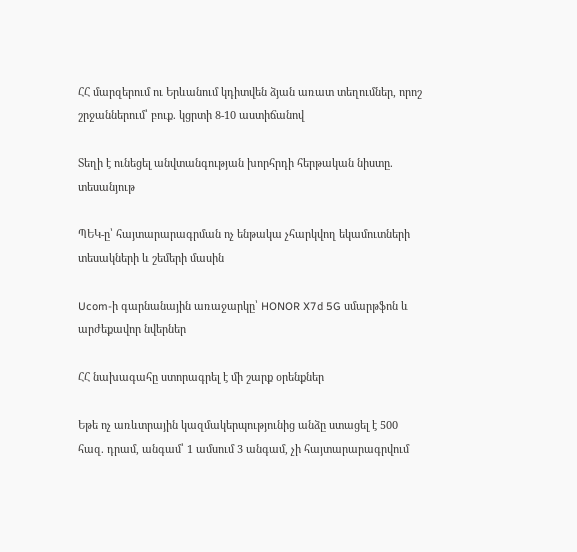ՀՀ մարզերում ու Երևանում կդիտվեն ձյան առատ տեղումներ, որոշ շրջաններում՝ բուք. կցրտի 8-10 աստիճանով

Տեղի է ունեցել անվտանգության խորհրդի հերթական նիստը. տեսանյութ

ՊԵԿ-ը՝ հայտարարագրման ոչ ենթակա չհարկվող եկամուտների տեսակների և շեմերի մասին

Ucom-ի գարնանային առաջարկը՝ HONOR X7d 5G սմարթֆոն և արժեքավոր նվերներ

ՀՀ նախագահը ստորագրել է մի շարք օրենքներ

Եթե ոչ առևտրային կազմակերպությունից անձը ստացել է 500 հազ. դրամ, անգամ՝ 1 ամսում 3 անգամ, չի հայտարարագրվում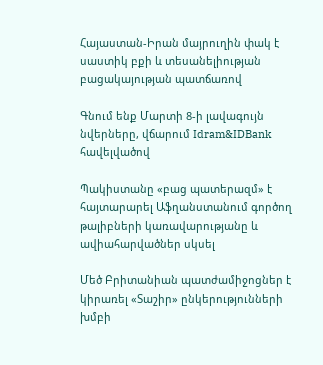Հայաստան-Իրան մայրուղին փակ է սաստիկ բքի և տեսանելիության բացակայության պատճառով

Գնում ենք Մարտի 8-ի լավագույն նվերները, վճարում Idram&IDBank հավելվածով

Պակիստանը «բաց պատերազմ» է հայտարարել Աֆղանստանում գործող թալիբների կառավարությանը և ավիահարվածներ սկսել

Մեծ Բրիտանիան պատժամիջոցներ է կիրառել «Տաշիր» ընկերությունների խմբի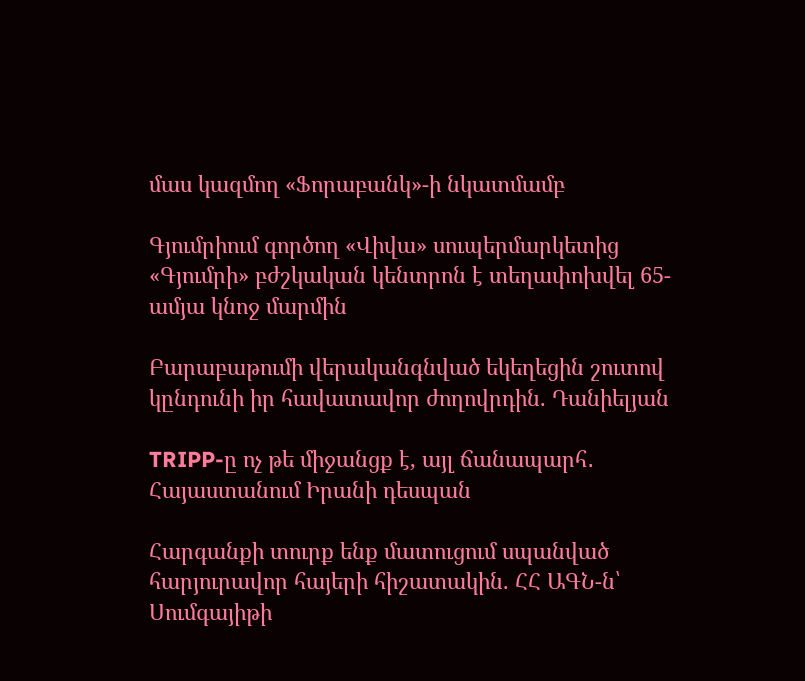մաս կազմող «Ֆորաբանկ»-ի նկատմամբ

Գյումրիում գործող «Վիվա» սուպերմարկետից «Գյումրի» բժշկական կենտրոն է տեղափոխվել 65-ամյա կնոջ մարմին

Բարաբաթումի վերականգնված եկեղեցին շուտով կընդունի իր հավատավոր ժողովրդին. Դանիելյան

TRIPP-ը ոչ թե միջանցք է, այլ ճանապարհ․ Հայաստանում Իրանի դեսպան

Հարգանքի տուրք ենք մատուցում սպանված հարյուրավոր հայերի հիշատակին. ՀՀ ԱԳՆ-ն՝ Սումգայիթի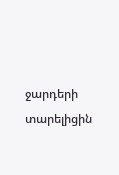ջարդերի տարելիցին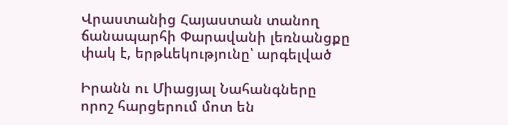Վրաստանից Հայաստան տանող ճանապարհի Փարավանի լեռնանցքը փակ է, երթևեկությունը՝ արգելված

Իրանն ու Միացյալ Նահանգները որոշ հարցերում մոտ են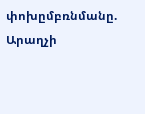փոխըմբռնմանը. Արաղչի